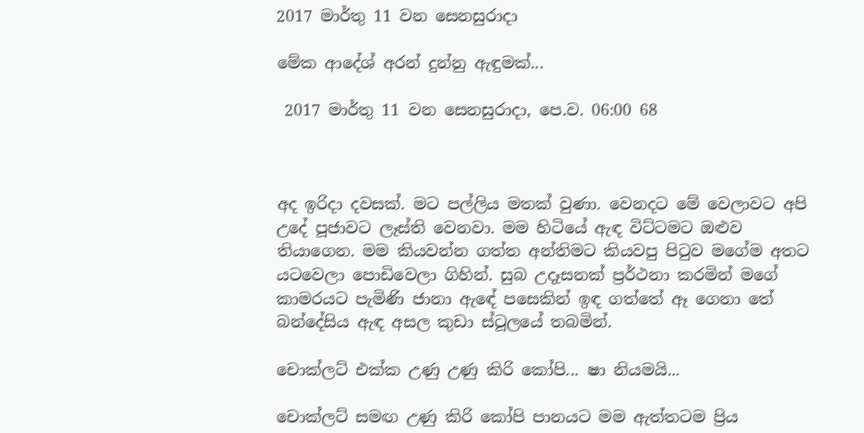2017 මාර්තු 11 වන සෙනසුරාදා

මේක ආදේශ් අරන් දුන්නු ඇඳුමක්...

 2017 මාර්තු 11 වන සෙනසුරාදා, පෙ.ව. 06:00 68



අද ඉරිදා දවසක්. මට පල්ලිය මතක් වුණා. වෙනදට මේ වෙලාවට අපි උදේ පූජාවට ලෑස්ති වෙනවා. මම හිටියේ ඇඳ විට්ටමට ඔළුව තියාගෙන. මම කියවන්න ගත්ත අන්තිමට කියවපු පිටුව මගේම අතට යටවෙලා පොඩිවෙලා ගිහින්. සුබ උදෑසනක් ප්‍රර්ථනා කරමින් මගේ කාමරයට පැමිණි ජානා ඇඳේ පසෙකින් ඉඳ ගත්තේ ඈ ගෙනා තේ බන්දේසිය ඇඳ අසල කුඩා ස්ටූලයේ තබමින්.

චොක්ලට් එක්ක උණු උණු කිරි කෝපි... ෂා නියමයි...

චොක්ලට් සමඟ උණු කිරි කෝපි පානයට මම ඇත්තටම ප්‍රිය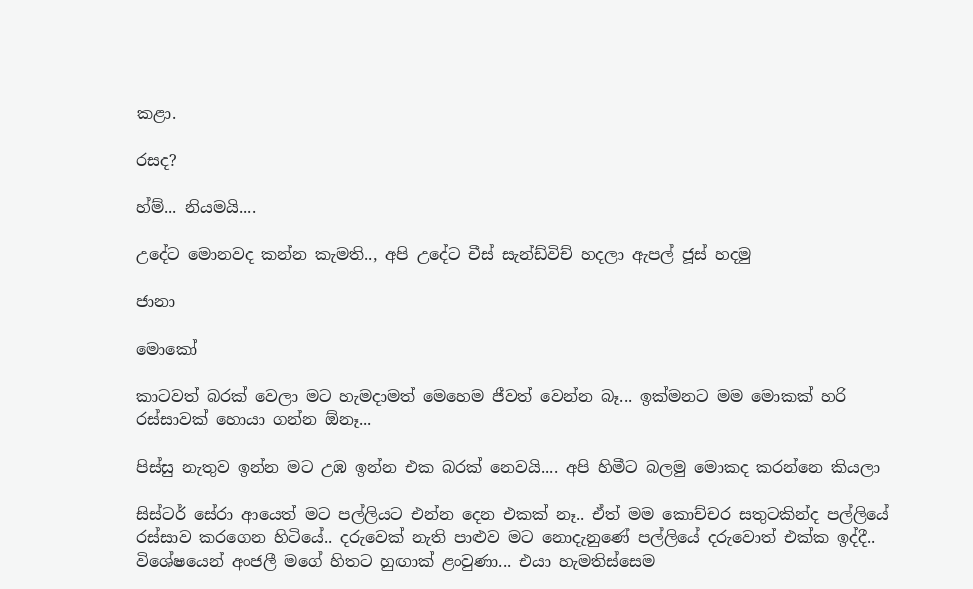කළා.

රසද?

හ්ම්... නියමයි....

උදේට මොනවද කන්න කැමති.., අපි උදේට චීස් සැන්ඩ්විච් හදලා ඇපල් ජූස් හදමු

ජානා

මොකෝ

කාටවත් බරක් වෙලා මට හැමදාමත් මෙහෙම ජීවත් වෙන්න බෑ... ඉක්මනට මම මොකක් හරි රස්සාවක් හොයා ගන්න ඕනෑ...

පිස්සු නැතුව ඉන්න මට උඹ ඉන්න එක බරක් නෙවයි.... අපි හිමීට බලමු මොකද කරන්නෙ කියලා

සිස්ටර් සේරා ආයෙත් මට පල්ලියට එන්න දෙන එකක් නෑ.. ඒත් මම කොච්චර සතුටකින්ද පල්ලියේ රස්සාව කරගෙන හිටියේ.. දරුවෙක් නැති පාළුව මට නොදැනුණේ පල්ලියේ දරුවොත් එක්ක ඉද්දී.. විශේෂයෙන් අංජලී මගේ හිතට හුඟාක් ළංවුණා... එයා හැමතිස්සෙම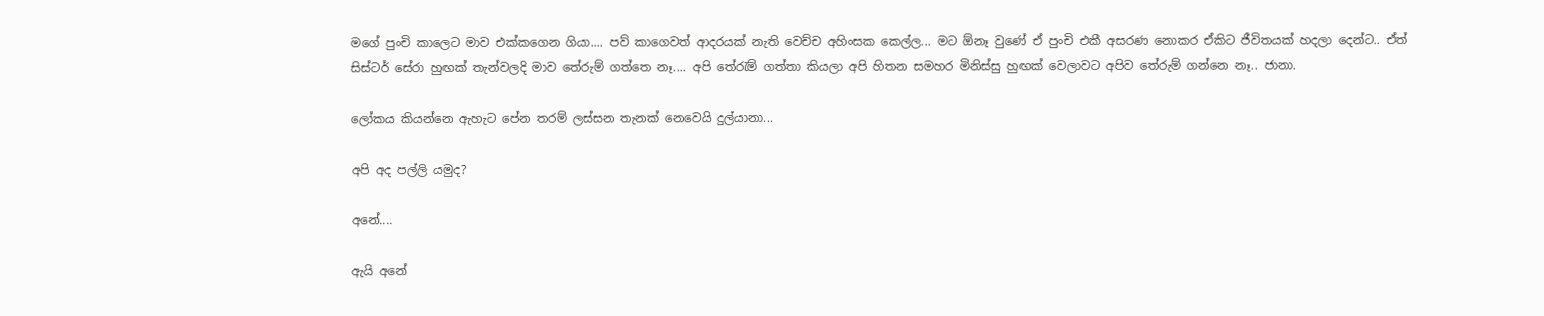මගේ පුංචි කාලෙට මාව එක්කගෙන ගියා.... පව් කාගෙවත් ආදරයක් නැති වෙච්ච අහිංසක කෙල්ල... මට ඕනෑ වුණේ ඒ පුංචි එකී අසරණ නොකර ඒකිට ජීවිතයක් හදලා දෙන්ට.. ඒත් සිස්ටර් සේරා හුඟක් තැන්වලදි මාව තේරුම් ගත්තෙ නෑ.... අපි තේරැම් ගත්තා කියලා අපි හිතන සමහර මිනිස්සු හුඟක් වෙලාවට අපිව තේරුම් ගන්නෙ නෑ.. ජානා.

ලෝකය කියන්නෙ ඇහැට පේන තරම් ලස්සන තැනක් නෙවෙයි දුල්යානා...

අපි අද පල්ලි යමුද?

අනේ....

ඇයි අනේ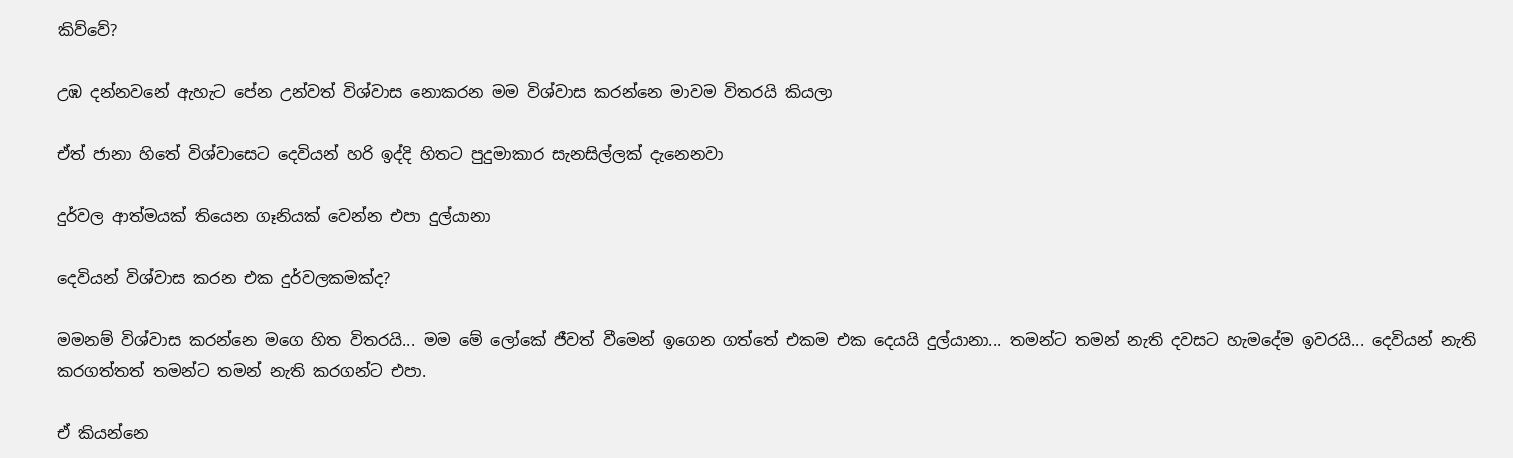කිව්වේ?

උඹ දන්නවනේ ඇහැට පේන උන්වත් විශ්වාස නොකරන මම විශ්වාස කරන්නෙ මාවම විතරයි කියලා

ඒත් ජානා හිතේ විශ්වාසෙට දෙවියන් හරි ඉද්දි හිතට පුදුමාකාර සැනසිල්ලක් දැනෙනවා

දුර්වල ආත්මයක් තියෙන ගෑනියක් වෙන්න එපා දුල්යානා

දෙවියන් විශ්වාස කරන එක දුර්වලකමක්ද?

මමනම් විශ්වාස කරන්නෙ මගෙ හිත විතරයි... මම මේ ලෝකේ ජීවත් වීමෙන් ඉගෙන ගත්තේ එකම එක දෙයයි දුල්යානා... තමන්ට තමන් නැති දවසට හැමදේම ඉවරයි... දෙවියන් නැති කරගත්තත් තමන්ට තමන් නැති කරගන්ට එපා.

ඒ කියන්නෙ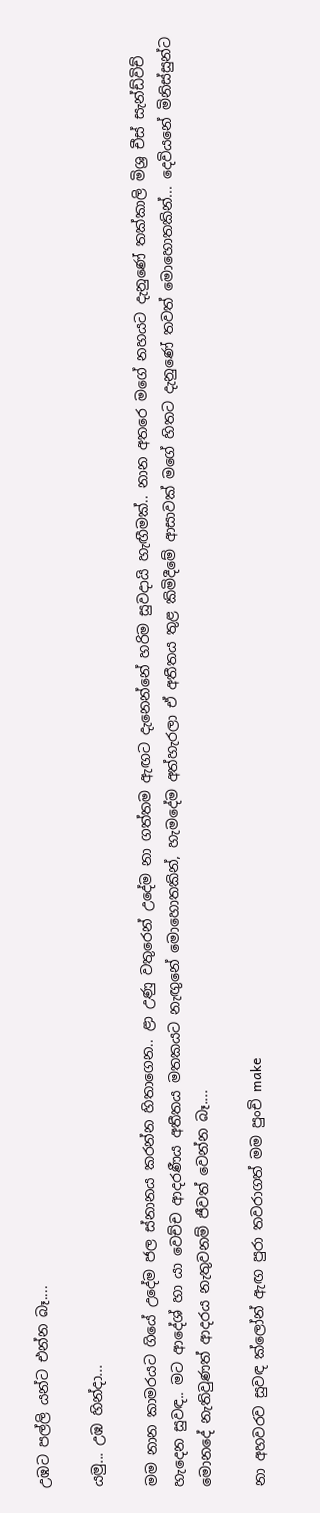උඹට පල්ලි යන්ට එන්න බෑ....

යමු... උඹ හින්දා...

මම නාන කාමරයට ගියේ උදේම ජල ස්නානය කරන්න හිතාගෙන.. ළා උණු වතුරෙන් උදේම නා ගත්තම ඇඟට දැනෙන්නේ හරිම සුවදායි හැඟීමක්.. නාන අතරෙ මගේ නහයට දැනුණේ තක්කාලි මිශ්‍ර චීස් සැන්ඩ්විච් හැදෙන සුවඳ.. මට ආදේශ් හා යා වෙච්ච ආදරණීය අතීතය මතකයට නැඟුනේ මොහොතකින්, හැමදේම අත්හැරලා ඒ අතීතය තුළ කිමිදීමේ ආසාවක් මගේ හිතට දැනුණේ තවත් මොහොතකින්... දෙවියනේ මිනිස්සුන්ට මොනදේ නැතිවුණත් ආදරය නැතුවනම් ජීවත් වෙන්න බෑ....

නා අහවරව සුවඳ ක්ලෝන් ඇඟ පුරා තවරාගත් මම පුංචි make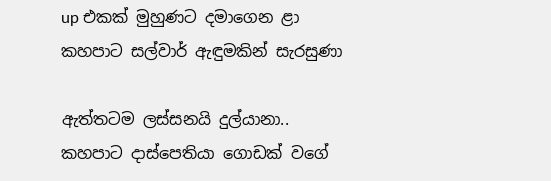up එකක් මුහුණට දමාගෙන ළා කහපාට සල්වාර් ඇඳුමකින් සැරසුණා

ඇත්තටම ලස්සනයි දුල්යානා.. කහපාට දාස්පෙතියා ගොඩක් වගේ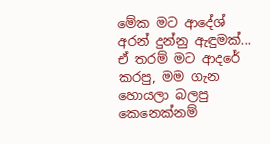මේක මට ආදේශ් අරන් දුන්නු ඇඳුමක්... ඒ තරම් මට ආදරේ කරපු, මම ගැන හොයලා බලපු කෙනෙක්නම්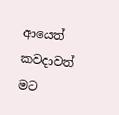ආයෙත් කවදාවත් මට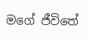මගේ ජීවිතේ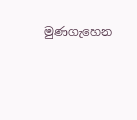මුණගැහෙන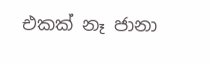එකක් නෑ ජානා